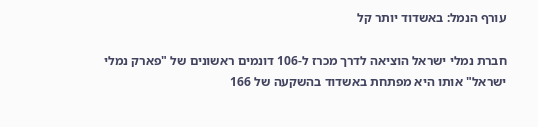עורף הנמל: באשדוד יותר קל

חברת נמלי ישראל הוציאה לדרך מכרז ל-106 דונמים ראשונים של "פארק נמלי ישראל" אותו היא מפתחת באשדוד בהשקעה של 166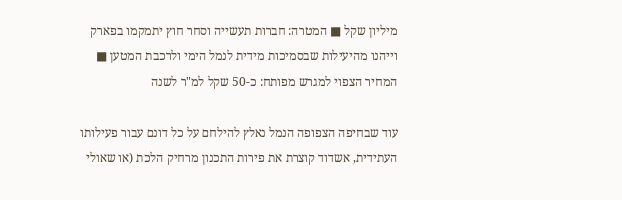מיליון שקל ■ המטרה: חברות תעשייה וסחר חוץ יתמקמו בפארק וייהנו מהיעילות שבסמיכות מידית לנמל הימי ולרכבת המטען ■ המחיר הצפוי למגרש מפותח: כ-50 שקל למ"ר לשנה

עוד שבחיפה הצפופה הנמל נאלץ להילחם על כל דונם עבור פעילותו העתידית, אשדוד קוצרת את פירות התכנון מרחיק הלכת (או שאולי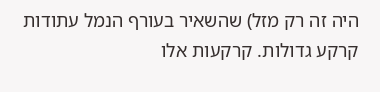היה זה רק מזל) שהשאיר בעורף הנמל עתודות קרקע גדולות. קרקעות אלו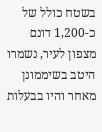בשטח כולל של כ-1,200 דונם מצפון לעיר, נשמרו היטב בשיממונן מאחר והיו בבעלות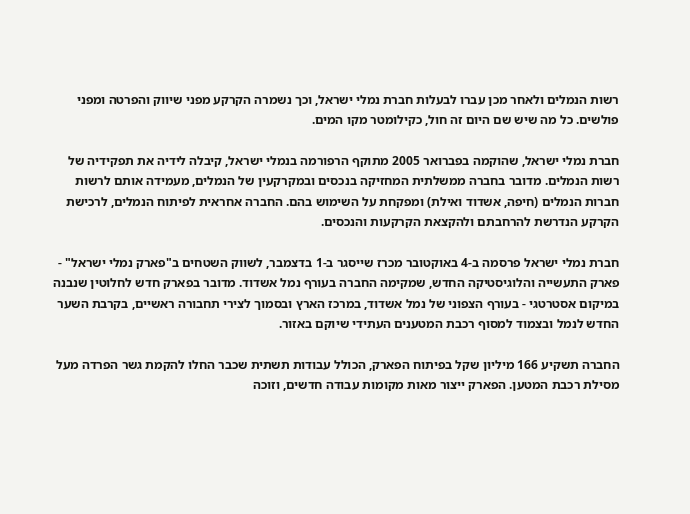רשות הנמלים ולאחר מכן עברו לבעלות חברת נמלי ישראל, וכך נשמרה הקרקע מפני שיווק והפרטה ומפני פולשים. כל מה שיש שם היום זה חול, כקילומטר מקו המים.

חברת נמלי ישראל, שהוקמה בפברואר 2005 מתוקף הרפורמה בנמלי ישראל, קיבלה לידיה את תפקידיה של רשות הנמלים. מדובר בחברה ממשלתית המחזיקה בנכסים ובמקרקעין של הנמלים, מעמידה אותם לרשות חברות הנמלים (חיפה, אשדוד ואילת) ומפקחת על השימוש בהם. החברה אחראית לפיתוח הנמלים, לרכישת הקרקע הנדרשת להרחבתם ולהקצאת הקרקעות והנכסים.

חברת נמלי ישראל פרסמה ב-4 באוקטובר מכרז שייסגר ב-1 בדצמבר, לשווק השטחים ב"פארק נמלי ישראל" - פארק התעשייה והלוגיסטיקה החדש, שמקימה החברה בעורף נמל אשדוד. מדובר בפארק חדש לחלוטין שנבנה במיקום אסטרטגי - בעורף הצפוני של נמל אשדוד, במרכז הארץ ובסמוך לצירי תחבורה ראשיים, בקרבת השער החדש לנמל ובצמוד למסוף רכבת המטענים העתידי שיוקם באזור.

החברה תשקיע 166 מיליון שקל בפיתוח הפארק, הכולל עבודות תשתית שכבר החלו להקמת גשר הפרדה מעל מסילת רכבת המטען. הפארק ייצור מאות מקומות עבודה חדשים, וזוכה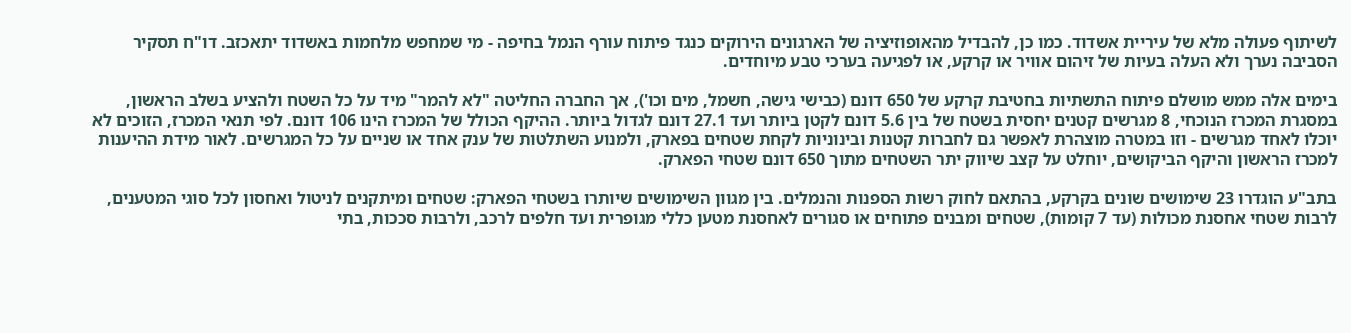לשיתוף פעולה מלא של עיריית אשדוד. כמו כן, להבדיל מהאופוזיציה של הארגונים הירוקים כנגד פיתוח עורף הנמל בחיפה - מי שמחפש מלחמות באשדוד יתאכזב. דו"ח תסקיר הסביבה נערך ולא העלה בעיות של זיהום אוויר או קרקע, או לפגיעה בערכי טבע מיוחדים.

בימים אלה ממש מושלם פיתוח התשתיות בחטיבת קרקע של 650 דונם (כבישי גישה, חשמל, מים וכו'), אך החברה החליטה "לא להמר" מיד על כל השטח ולהציע בשלב הראשון, במסגרת המכרז הנוכחי, 8 מגרשים קטנים יחסית בשטח של בין 5.6 דונם לקטן ביותר ועד 27.1 דונם לגדול ביותר. ההיקף הכולל של המכרז הינו 106 דונם. לפי תנאי המכרז, הזוכים לא יוכלו לאחד מגרשים - וזו במטרה מוצהרת לאפשר גם לחברות קטנות ובינוניות לקחת שטחים בפארק, ולמנוע השתלטות של ענק אחד או שניים על כל המגרשים. לאור מידת ההיענות למכרז הראשון והיקף הביקושים, יוחלט על קצב שיווק יתר השטחים מתוך 650 דונם שטחי הפארק.

בתב"ע הוגדרו 23 שימושים שונים בקרקע, בהתאם לחוק רשות הספנות והנמלים. בין מגוון השימושים שיותרו בשטחי הפארק: שטחים ומיתקנים לניטול ואחסון לכל סוגי המטענים, לרבות שטחי אחסנת מכולות (עד 7 קומות), שטחים ומבנים פתוחים או סגורים לאחסנת מטען כללי מגופרית ועד חלפים לרכב, ולרבות סככות, בתי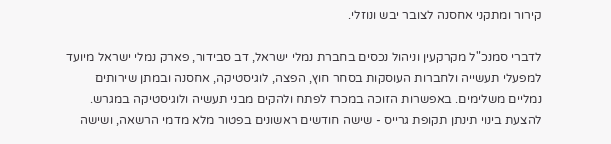קירור ומתקני אחסנה לצובר יבש ונוזלי.

לדברי סמנכ"ל מקרקעין וניהול נכסים בחברת נמלי ישראל, דב סבידור, פארק נמלי ישראל מיועד למפעלי תעשייה ולחברות העוסקות בסחר חוץ, הפצה, לוגיסטיקה, אחסנה ובמתן שירותים נמליים משלימים. באפשרות הזוכה במכרז לפתח ולהקים מבני תעשיה ולוגיסטיקה במגרש. להצעת בינוי תינתן תקופת גרייס - שישה חודשים ראשונים בפטור מלא מדמי הרשאה, ושישה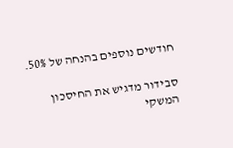חודשים נוספים בהנחה של 50%.

סבידור מדגיש את החיסכון המשקי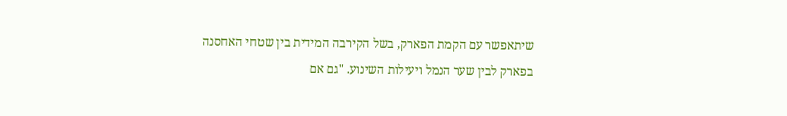שיתאפשר עם הקמת הפארק, בשל הקירבה המידית בין שטחי האחסנה בפארק לבין שער הנמל ויעילות השינוע. "גם אם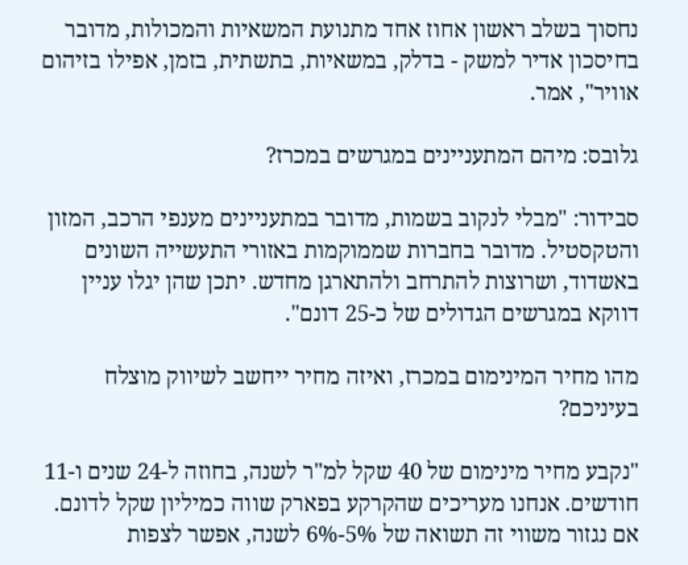נחסוך בשלב ראשון אחוז אחד מתנועת המשאיות והמכולות, מדובר בחיסכון אדיר למשק - בדלק, במשאיות, בתשתית, בזמן, אפילו בזיהום אוויר", אמר.

גלובס: מיהם המתעניינים במגרשים במכרז?

סבידור: "מבלי לנקוב בשמות, מדובר במתעניינים מענפי הרכב, המזון והטקסטיל. מדובר בחברות שממוקמות באזורי התעשייה השונים באשדוד, ושרוצות להתרחב ולהתארגן מחדש. יתכן שהן יגלו עניין דווקא במגרשים הגדולים של כ-25 דונם".

מהו מחיר המינימום במכרז, ואיזה מחיר ייחשב לשיווק מוצלח בעיניכם?

"נקבע מחיר מינימום של 40 שקל למ"ר לשנה, בחוזה ל-24 שנים ו-11 חודשים. אנחנו מעריכים שהקרקע בפארק שווה כמיליון שקל לדונם. אם נגזור משווי זה תשואה של 5%-6% לשנה, אפשר לצפות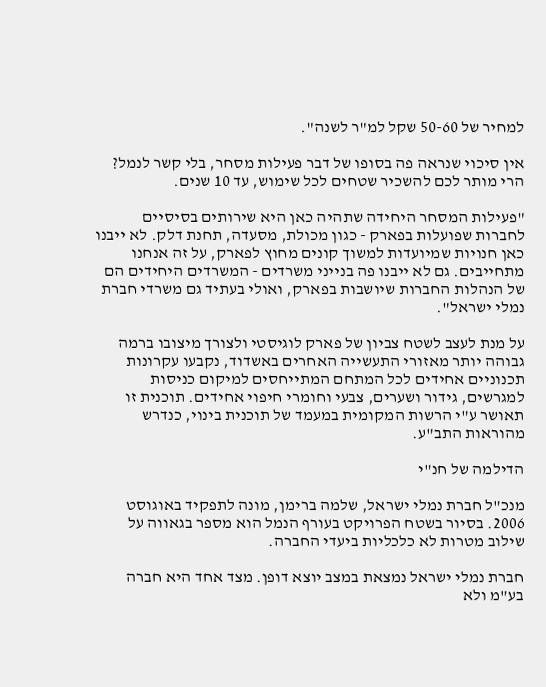למחיר של 50-60 שקל למ"ר לשנה".

אין סיכוי שנראה פה בסופו של דבר פעילות מסחר, בלי קשר לנמל? הרי מותר לכם להשכיר שטחים לכל שימוש, עד 10 שנים.

"פעילות המסחר היחידה שתהיה כאן היא שירותים בסיסיים לחברות שפועלות בפארק - כגון מכולת, מסעדה, תחנת דלק. לא ייבנו כאן חנויות שמיועדות למשוך קונים מחוץ לפארק, על זה אנחנו מתחייבים. גם לא ייבנו פה בנייני משרדים - המשרדים היחידים הם של הנהלות החברות שיושבות בפארק, ואולי בעתיד גם משרדי חברת נמלי ישראל".

על מנת לעצב לשטח צביון של פארק לוגיסטי ולצורך מיצובו ברמה גבוהה יותר מאזורי התעשייה האחרים באשדוד, נקבעו עקרונות תכנוניים אחידים לכל המתחם המתייחסים למיקום כניסות למגרשים, גידור ושערים, צבעי וחומרי חיפוי אחידים. תוכנית זו תאושר ע"י הרשות המקומית במעמד של תוכנית בינוי, כנדרש מהוראות התב"ע.

הדילמה של חנ"י

מנכ"ל חברת נמלי ישראל, שלמה ברימן, מונה לתפקיד באוגוסט 2006. בסיור בשטח הפרויקט בעורף הנמל הוא מספר בגאווה על שילוב מטרות לא כלכליות ביעדי החברה.

חברת נמלי ישראל נמצאת במצב יוצא דופן. מצד אחד היא חברה בע"מ ולא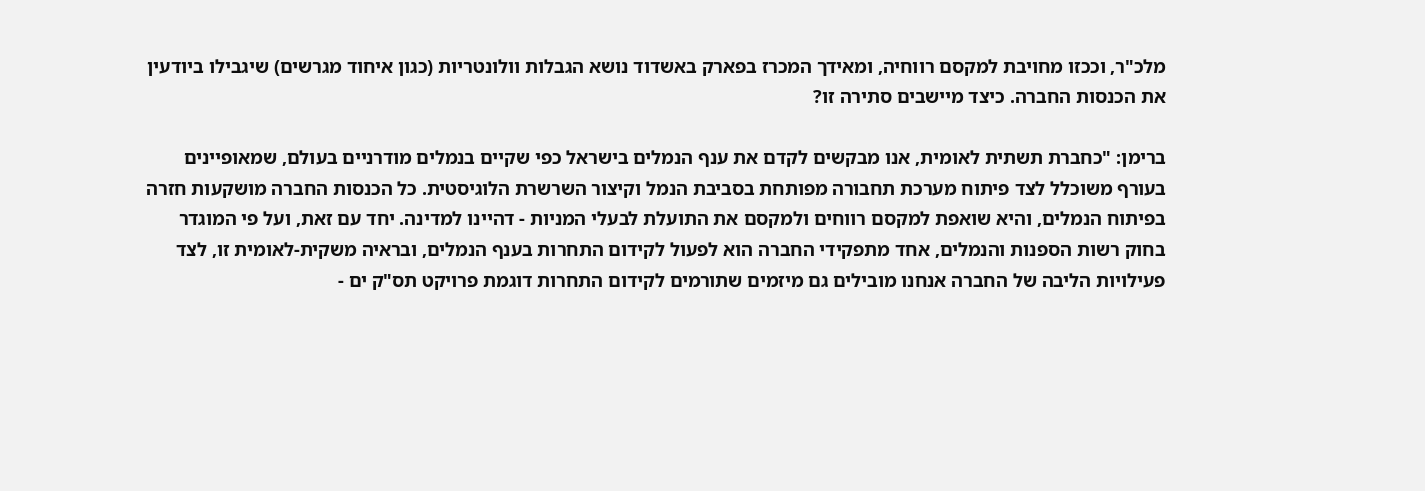מלכ"ר, וככזו מחויבת למקסם רווחיה, ומאידך המכרז בפארק באשדוד נושא הגבלות וולונטריות (כגון איחוד מגרשים) שיגבילו ביודעין את הכנסות החברה. כיצד מיישבים סתירה זו?

ברימן: "כחברת תשתית לאומית, אנו מבקשים לקדם את ענף הנמלים בישראל כפי שקיים בנמלים מודרניים בעולם, שמאופיינים בעורף משוכלל לצד פיתוח מערכת תחבורה מפותחת בסביבת הנמל וקיצור השרשרת הלוגיסטית. כל הכנסות החברה מושקעות חזרה בפיתוח הנמלים, והיא שואפת למקסם רווחים ולמקסם את התועלת לבעלי המניות - דהיינו למדינה. יחד עם זאת, ועל פי המוגדר בחוק רשות הספנות והנמלים, אחד מתפקידי החברה הוא לפעול לקידום התחרות בענף הנמלים, ובראיה משקית-לאומית זו, לצד פעילויות הליבה של החברה אנחנו מובילים גם מיזמים שתורמים לקידום התחרות דוגמת פרויקט תס"ק ים -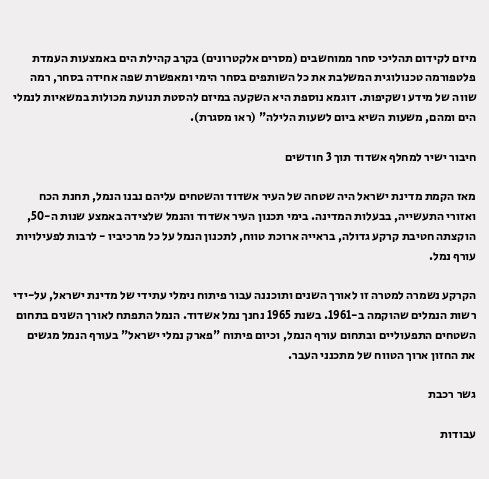מיזם לקידום תהליכי סחר ממוחשבים (מסרים אלקטרונים) בקרב קהילת הים באמצעות העמדת פלטפורמה טכנולוגית המשלבת את כל השותפים בסחר הימי ומאפשרת שפה אחידה בסחר, רמה שווה של מידע ושקיפות. דוגמא נוספת היא השקעה במיזם להסטת תנועת מכולות במשאיות לנמלי הים ומהם, משעות השיא ביום לשעות הלילה" (ראו מסגרת).

חיבור ישיר למחלף אשדוד תוך 3 חודשים

מאז הקמת מדינת ישראל היה שטחה של העיר אשדוד והשטחים עליהם נבנו הנמל, תחנת הכח ואזורי התעשייה, בבעלות המדינה. בימי תכנון העיר אשדוד והנמל שלצידה באמצע שנות ה-50, הוקצתה חטיבת קרקע גדולה, בראייה ארוכת טווח, לתכנון הנמל על כל מרכיביו - לרבות לפעילויות עורף נמל.

הקרקע נשמרה למטרה זו לאורך השנים ותוכננה עבור פיתוח נימלי עתידי של מדינת ישראל, על-ידי רשות הנמלים שהוקמה ב-1961. בשנת 1965 נחנך נמל אשדוד. הנמל התפתח לאורך השנים בתחום השטחים התפעוליים ובתחום עורף הנמל, וכיום פיתוח "פארק נמלי ישראל" בעורף הנמל מגשים את החזון ארוך הטווח של מתכנני העבר.

גשר רכבת

עבודות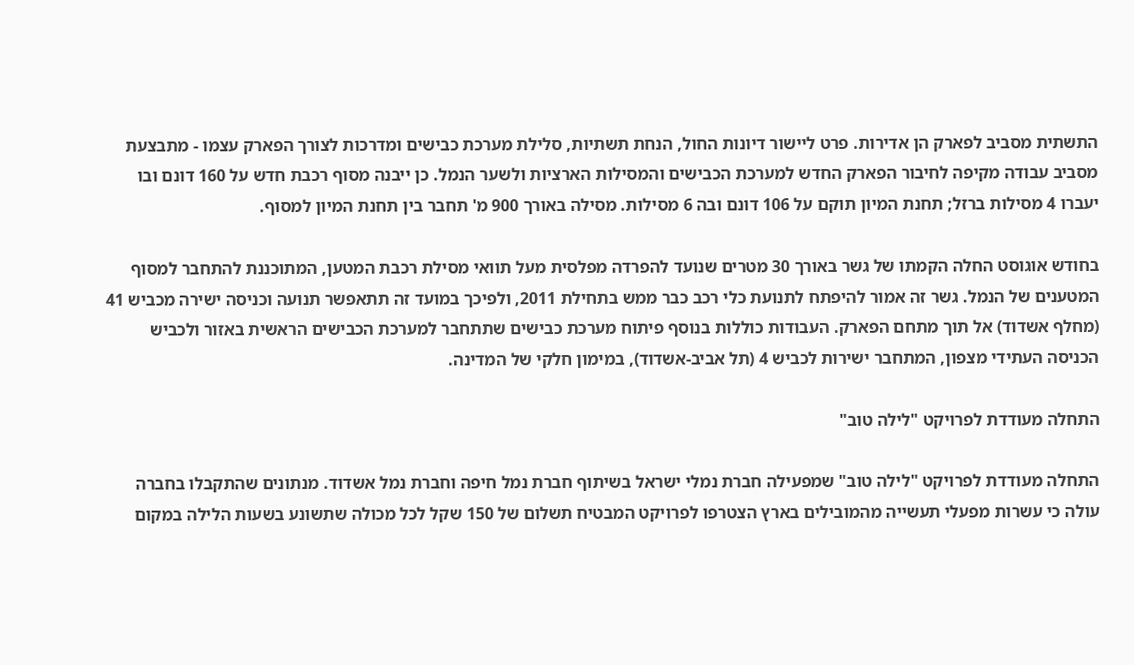התשתית מסביב לפארק הן אדירות. פרט ליישור דיונות החול, הנחת תשתיות, סלילת מערכת כבישים ומדרכות לצורך הפארק עצמו - מתבצעת מסביב עבודה מקיפה לחיבור הפארק החדש למערכת הכבישים והמסילות הארציות ולשער הנמל. כן ייבנה מסוף רכבת חדש על 160 דונם ובו יעברו 4 מסילות ברזל; תחנת המיון תוקם על 106 דונם ובה 6 מסילות. מסילה באורך 900 מ' תחבר בין תחנת המיון למסוף.

בחודש אוגוסט החלה הקמתו של גשר באורך 30 מטרים שנועד להפרדה מפלסית מעל תוואי מסילת רכבת המטען, המתוכננת להתחבר למסוף המטענים של הנמל. גשר זה אמור להיפתח לתנועת כלי רכב כבר ממש בתחילת 2011, ולפיכך במועד זה תתאפשר תנועה וכניסה ישירה מכביש 41 (מחלף אשדוד) אל תוך מתחם הפארק. העבודות כוללות בנוסף פיתוח מערכת כבישים שתתחבר למערכת הכבישים הראשית באזור ולכביש הכניסה העתידי מצפון, המתחבר ישירות לכביש 4 (תל אביב-אשדוד), במימון חלקי של המדינה.

התחלה מעודדת לפרויקט "לילה טוב"

התחלה מעודדת לפרויקט "לילה טוב" שמפעילה חברת נמלי ישראל בשיתוף חברת נמל חיפה וחברת נמל אשדוד. מנתונים שהתקבלו בחברה עולה כי עשרות מפעלי תעשייה מהמובילים בארץ הצטרפו לפרויקט המבטיח תשלום של 150 שקל לכל מכולה שתשונע בשעות הלילה במקום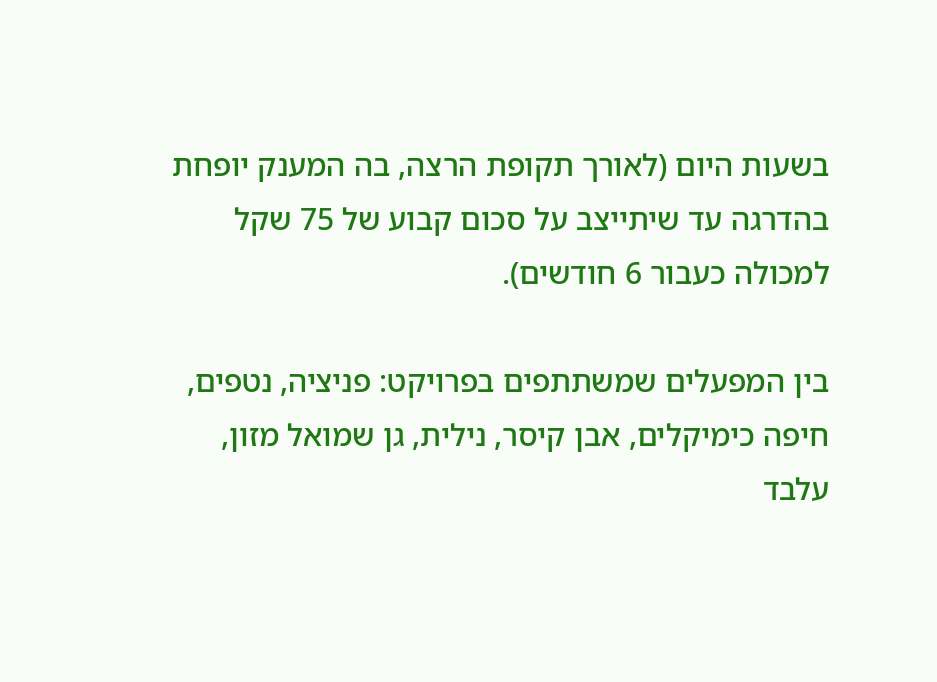בשעות היום (לאורך תקופת הרצה, בה המענק יופחת בהדרגה עד שיתייצב על סכום קבוע של 75 שקל למכולה כעבור 6 חודשים).

בין המפעלים שמשתתפים בפרויקט: פניציה, נטפים, חיפה כימיקלים, אבן קיסר, נילית, גן שמואל מזון, עלבד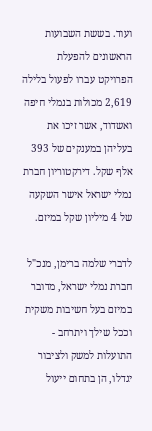ועוד. בששת השבועות הראשונים להפעלת הפרויקט עברו לפעול בלילה 2,619 מכולות בנמלי חיפה ואשדוד, אשר זיכו את בעליהן במענקים של 393 אלף שקל. דירקטוריון חברת נמלי ישראל אישר השקעה של 4 מיליון שקל במיזם.

לדברי שלמה ברימן, מנכ"ל חברת נמלי ישראל, מדובר במיזם בעל חשיבות משקית וככל שילך ויתרחב - התועלות למשק ולציבור יגדלו, הן בתחום ייעול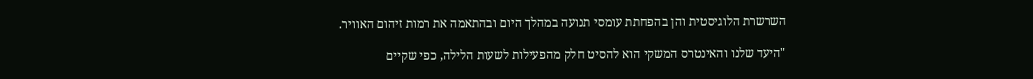השרשרת הלוגיסטית והן בהפחתת עומסי תנועה במהלך היום ובהתאמה את רמות זיהום האוויר.

"היעד שלנו והאינטרס המשקי הוא להסיט חלק מהפעילות לשעות הלילה, כפי שקיים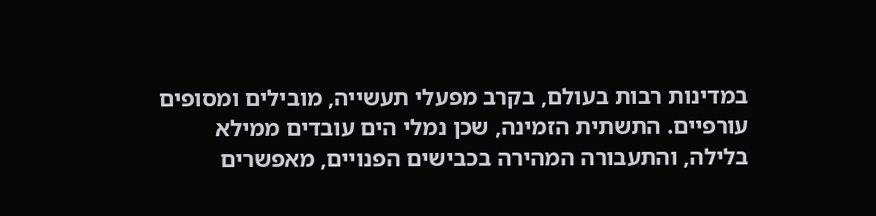במדינות רבות בעולם, בקרב מפעלי תעשייה, מובילים ומסופים עורפיים. התשתית הזמינה, שכן נמלי הים עובדים ממילא בלילה, והתעבורה המהירה בכבישים הפנויים, מאפשרים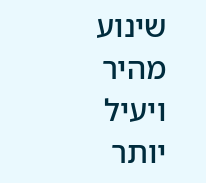שינוע מהיר ויעיל יותר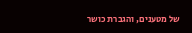של מטענים, והגברת כושר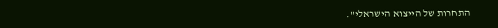התחרות של הייצוא הישראלי".